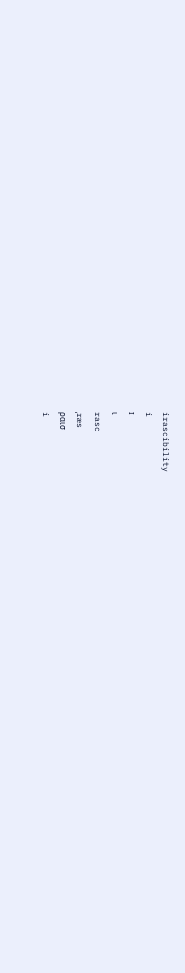irascibility
i
ɪ
ι
rasc
ˌræs
ραισ
i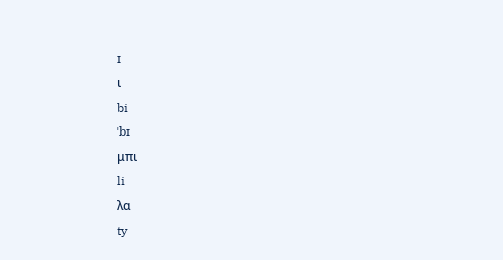ɪ
ι
bi
ˈbɪ
μπι
li
λα
ty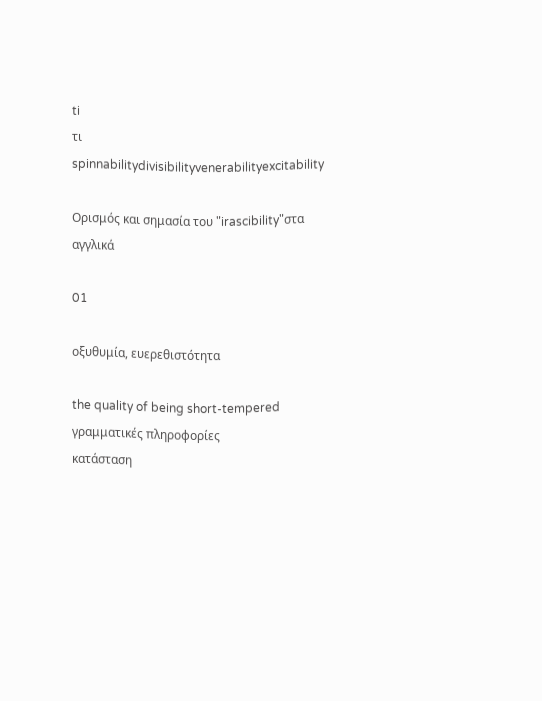ti
τι
spinnabilitydivisibilityvenerabilityexcitability

Ορισμός και σημασία του "irascibility"στα αγγλικά

01

οξυθυμία, ευερεθιστότητα

the quality of being short-tempered
γραμματικές πληροφορίες
κατάσταση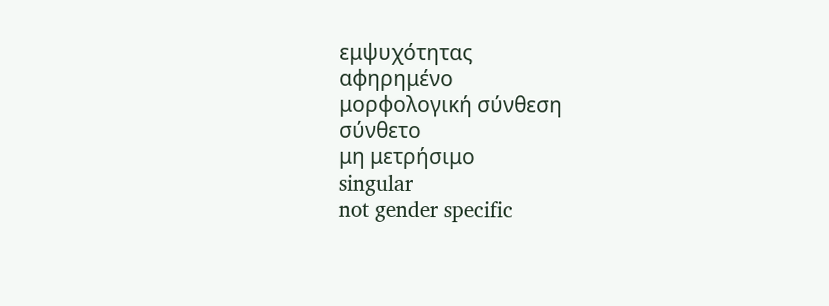εμψυχότητας
αφηρημένο
μορφολογική σύνθεση
σύνθετο
μη μετρήσιμο
singular
not gender specific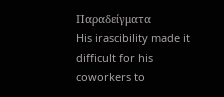Παραδείγματα
His irascibility made it difficult for his coworkers to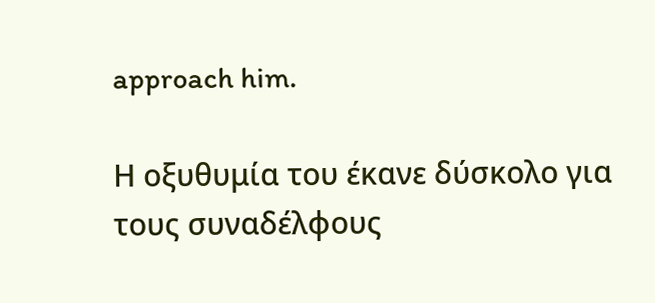approach him.

Η οξυθυμία του έκανε δύσκολο για τους συναδέλφους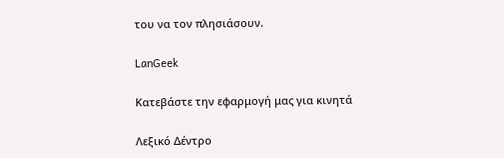του να τον πλησιάσουν.

LanGeek

Κατεβάστε την εφαρμογή μας για κινητά

Λεξικό Δέντρο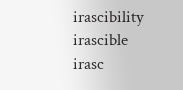irascibility
irascible
irasc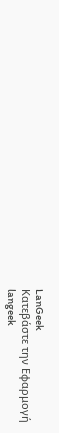LanGeek
Κατεβάστε την Εφαρμογή
langeek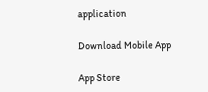application

Download Mobile App

App Store